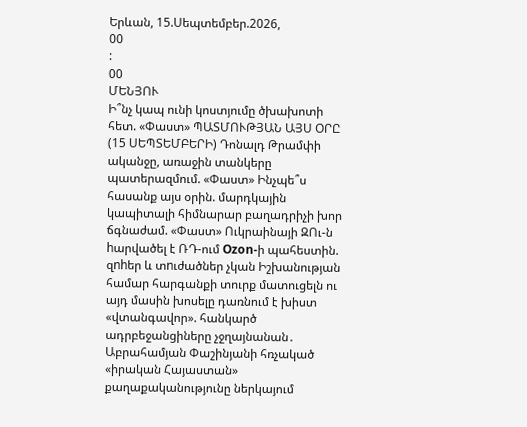Երևան, 15.Սեպտեմբեր.2026,
00
:
00
ՄԵՆՅՈՒ
Ի՞նչ կապ ունի կոստյումը ծխախոտի հետ. «Փաստ» ՊԱՏՄՈՒԹՅԱՆ ԱՅՍ ՕՐԸ (15 ՍԵՊՏԵՄԲԵՐԻ) Դոնալդ Թրամփի ականջը, առաջին տանկերը պատերազմում. «Փաստ» Ինչպե՞ս հասանք այս օրին. մարդկային կապիտալի հիմնարար բաղադրիչի խոր ճգնաժամ. «Փաստ» Ուկրաինայի ԶՈւ-ն hարվածել է ՌԴ-ում Ozon-ի պահեստին. զnhեր և տnւժածներ չկան Իշխանության համար հարգանքի տուրք մատուցելն ու այդ մասին խոսելը դառնում է խիստ «վտանգավոր». հանկարծ ադրբեջանցիները չջղայնանան․ Աբրահամյան Փաշինյանի հռչակած «իրական Հայաստան» քաղաքականությունը ներկայում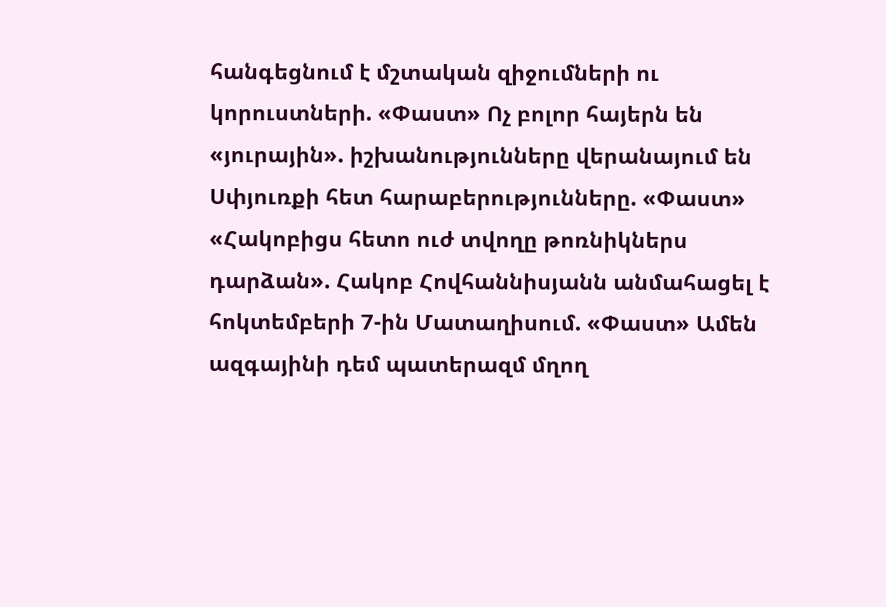հանգեցնում է մշտական զիջումների ու կորուստների. «Փաստ» Ոչ բոլոր հայերն են «յուրային». իշխանությունները վերանայում են Սփյուռքի հետ հարաբերությունները. «Փաստ» «Հակոբիցս հետո ուժ տվողը թոռնիկներս դարձան». Հակոբ Հովհաննիսյանն անմահացել է հոկտեմբերի 7-ին Մատաղիսում. «Փաստ» Ամեն ազգայինի դեմ պատերազմ մղող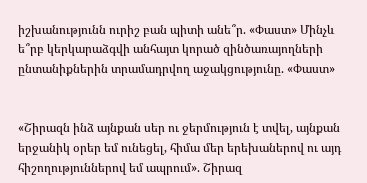իշխանությունն ուրիշ բան պիտի անե՞ր. «Փաստ» Մինչև ե՞րբ կերկարաձգվի անհայտ կորած զինծառայողների ընտանիքներին տրամադրվող աջակցությունը. «Փաստ»


«Շիրազն ինձ այնքան սեր ու ջերմություն է տվել, այնքան երջանիկ օրեր եմ ունեցել, հիմա մեր երեխաներով ու այդ հիշողություններով եմ ապրում». Շիրազ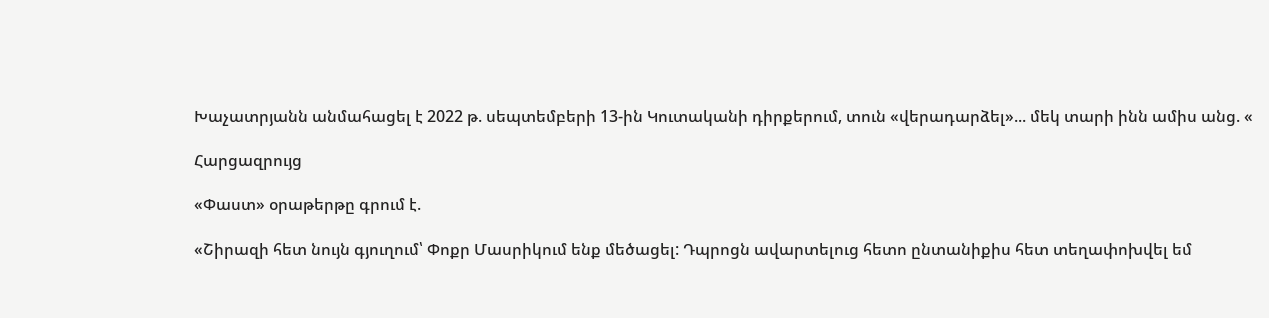Խաչատրյանն անմահացել է 2022 թ. սեպտեմբերի 13-ին Կուտականի դիրքերում, տուն «վերադարձել»... մեկ տարի ինն ամիս անց. «

Հարցազրույց

«Փաստ» օրաթերթը գրում է.

«Շիրազի հետ նույն գյուղում՝ Փոքր Մասրիկում ենք մեծացել: Դպրոցն ավարտելուց հետո ընտանիքիս հետ տեղափոխվել եմ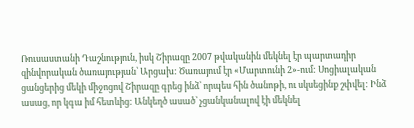Ռուսաստանի Դաշնություն, իսկ Շիրազը 2007 թվականին մեկնել էր պարտադիր զինվորական ծառայության՝ Արցախ: Ծառայում էր «Մարտունի 2»-ում: Սոցիալական ցանցերից մեկի միջոցով Շիրազը գրեց ինձ՝ որպես հին ծանոթի, ու սկսեցինք շփվել: Ինձ ասաց, որ կգա իմ հետևից: Անկեղծ ասած՝ չցանկանալով էի մեկնել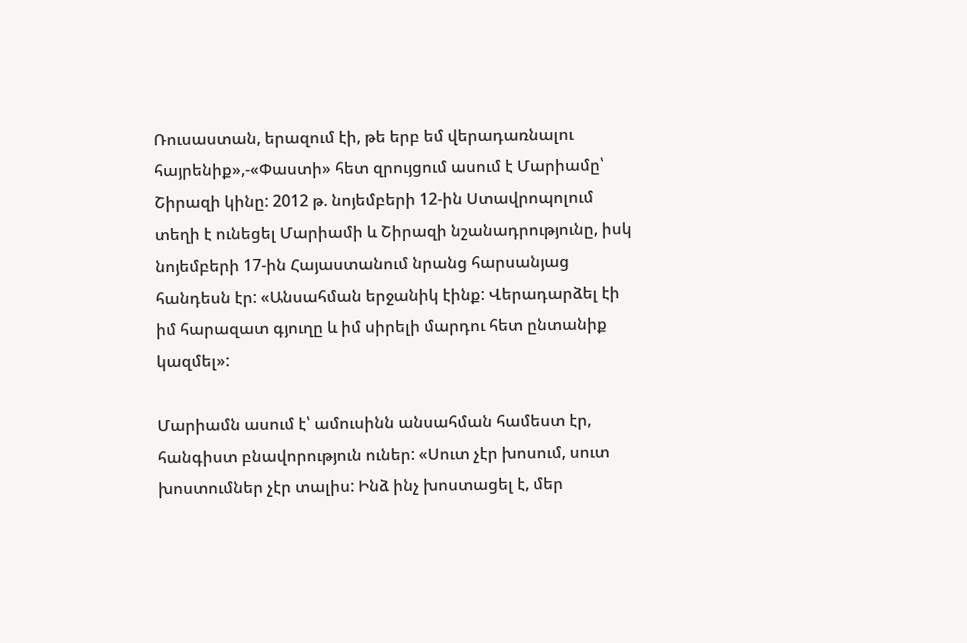Ռուսաստան, երազում էի, թե երբ եմ վերադառնալու հայրենիք»,-«Փաստի» հետ զրույցում ասում է Մարիամը՝ Շիրազի կինը: 2012 թ. նոյեմբերի 12-ին Ստավրոպոլում տեղի է ունեցել Մարիամի և Շիրազի նշանադրությունը, իսկ նոյեմբերի 17-ին Հայաստանում նրանց հարսանյաց հանդեսն էր: «Անսահման երջանիկ էինք: Վերադարձել էի իմ հարազատ գյուղը և իմ սիրելի մարդու հետ ընտանիք կազմել»:

Մարիամն ասում է՝ ամուսինն անսահման համեստ էր, հանգիստ բնավորություն ուներ: «Սուտ չէր խոսում, սուտ խոստումներ չէր տալիս: Ինձ ինչ խոստացել է, մեր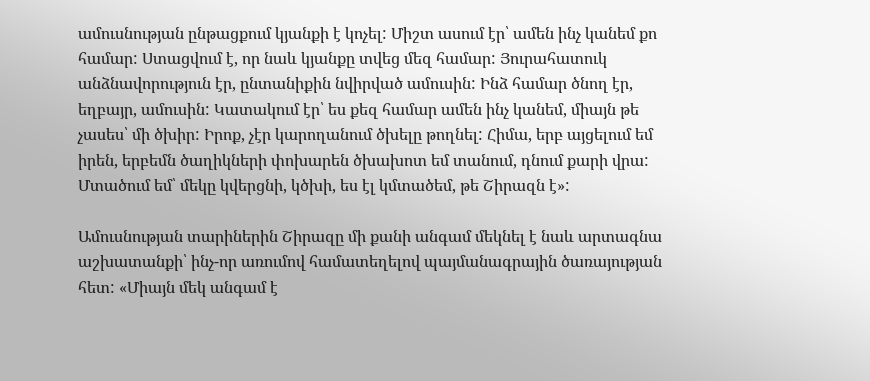ամուսնության ընթացքում կյանքի է կոչել: Միշտ ասում էր՝ ամեն ինչ կանեմ քո համար: Ստացվում է, որ նաև կյանքը տվեց մեզ համար: Յուրահատուկ անձնավորություն էր, ընտանիքին նվիրված ամուսին: Ինձ համար ծնող էր, եղբայր, ամուսին: Կատակում էր՝ ես քեզ համար ամեն ինչ կանեմ, միայն թե չասես՝ մի ծխիր: Իրոք, չէր կարողանում ծխելը թողնել: Հիմա, երբ այցելում եմ իրեն, երբեմն ծաղիկների փոխարեն ծխախոտ եմ տանում, դնում քարի վրա: Մտածում եմ՝ մեկը կվերցնի, կծխի, ես էլ կմտածեմ, թե Շիրազն է»:

Ամուսնության տարիներին Շիրազը մի քանի անգամ մեկնել է նաև արտագնա աշխատանքի՝ ինչ-որ առումով համատեղելով պայմանագրային ծառայության հետ: «Միայն մեկ անգամ է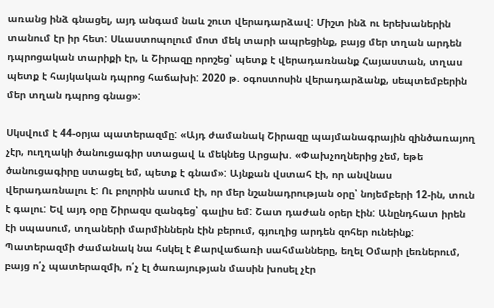առանց ինձ գնացել, այդ անգամ նաև շուտ վերադարձավ: Միշտ ինձ ու երեխաներին տանում էր իր հետ: Սևաստոպոլում մոտ մեկ տարի ապրեցինք, բայց մեր տղան արդեն դպրոցական տարիքի էր, և Շիրազը որոշեց՝ պետք է վերադառնանք Հայաստան, տղաս պետք է հայկական դպրոց հաճախի: 2020 թ. օգոստոսին վերադարձանք, սեպտեմբերին մեր տղան դպրոց գնաց»:

Սկսվում է 44-օրյա պատերազմը: «Այդ ժամանակ Շիրազը պայմանագրային զինծառայող չէր, ուղղակի ծանուցագիր ստացավ և մեկնեց Արցախ. «Փախչողներից չեմ, եթե ծանուցագիրը ստացել եմ, պետք է գնամ»: Այնքան վստահ էի, որ անվնաս վերադառնալու է: Ու բոլորին ասում էի, որ մեր նշանադրության օրը՝ նոյեմբերի 12-ին, տուն է գալու: Եվ այդ օրը Շիրազս զանգեց՝ գալիս եմ: Շատ դաժան օրեր էին: Անընդհատ իրեն էի սպասում, տղաների մարմիններն էին բերում, գյուղից արդեն զոհեր ունեինք: Պատերազմի ժամանակ նա հսկել է Քարվաճառի սահմանները, եղել Օմարի լեռներում, բայց ո՛չ պատերազմի, ո՛չ էլ ծառայության մասին խոսել չէր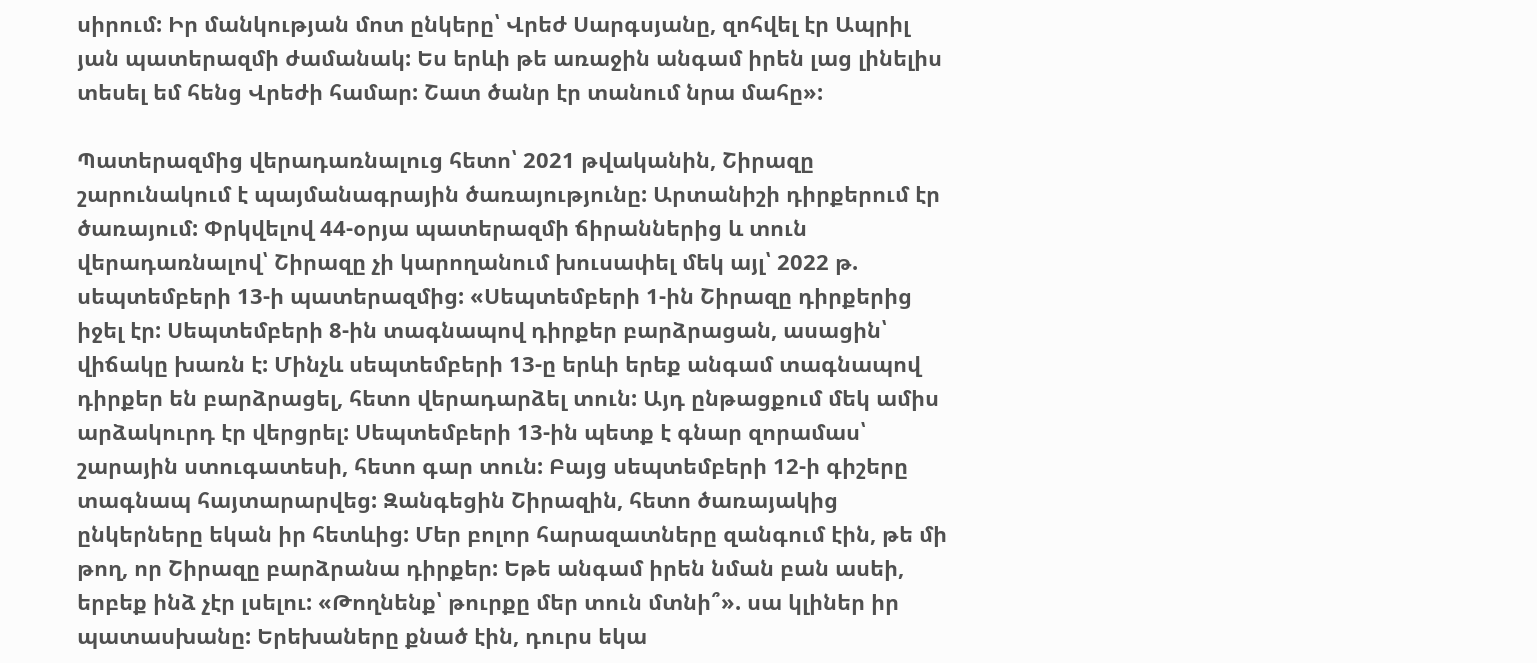սիրում: Իր մանկության մոտ ընկերը՝ Վրեժ Սարգսյանը, զոհվել էր Ապրիլ յան պատերազմի ժամանակ: Ես երևի թե առաջին անգամ իրեն լաց լինելիս տեսել եմ հենց Վրեժի համար: Շատ ծանր էր տանում նրա մահը»:

Պատերազմից վերադառնալուց հետո՝ 2021 թվականին, Շիրազը շարունակում է պայմանագրային ծառայությունը: Արտանիշի դիրքերում էր ծառայում: Փրկվելով 44-օրյա պատերազմի ճիրաններից և տուն վերադառնալով՝ Շիրազը չի կարողանում խուսափել մեկ այլ՝ 2022 թ. սեպտեմբերի 13-ի պատերազմից: «Սեպտեմբերի 1-ին Շիրազը դիրքերից իջել էր: Սեպտեմբերի 8-ին տագնապով դիրքեր բարձրացան, ասացին՝ վիճակը խառն է: Մինչև սեպտեմբերի 13-ը երևի երեք անգամ տագնապով դիրքեր են բարձրացել, հետո վերադարձել տուն: Այդ ընթացքում մեկ ամիս արձակուրդ էր վերցրել: Սեպտեմբերի 13-ին պետք է գնար զորամաս՝ շարային ստուգատեսի, հետո գար տուն: Բայց սեպտեմբերի 12-ի գիշերը տագնապ հայտարարվեց: Զանգեցին Շիրազին, հետո ծառայակից ընկերները եկան իր հետևից: Մեր բոլոր հարազատները զանգում էին, թե մի թող, որ Շիրազը բարձրանա դիրքեր: Եթե անգամ իրեն նման բան ասեի, երբեք ինձ չէր լսելու: «Թողնենք՝ թուրքը մեր տուն մտնի՞». սա կլիներ իր պատասխանը: Երեխաները քնած էին, դուրս եկա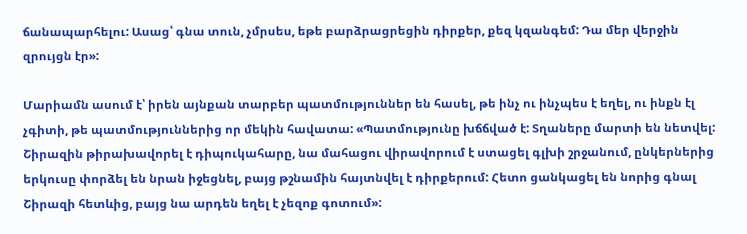ճանապարհելու: Ասաց՝ գնա տուն, չմրսես, եթե բարձրացրեցին դիրքեր, քեզ կզանգեմ: Դա մեր վերջին զրույցն էր»:

Մարիամն ասում է՝ իրեն այնքան տարբեր պատմություններ են հասել, թե ինչ ու ինչպես է եղել, ու ինքն էլ չգիտի, թե պատմություններից որ մեկին հավատա: «Պատմությունը խճճված է: Տղաները մարտի են նետվել: Շիրազին թիրախավորել է դիպուկահարը, նա մահացու վիրավորում է ստացել գլխի շրջանում, ընկերներից երկուսը փորձել են նրան իջեցնել, բայց թշնամին հայտնվել է դիրքերում: Հետո ցանկացել են նորից գնալ Շիրազի հետևից, բայց նա արդեն եղել է չեզոք գոտում»: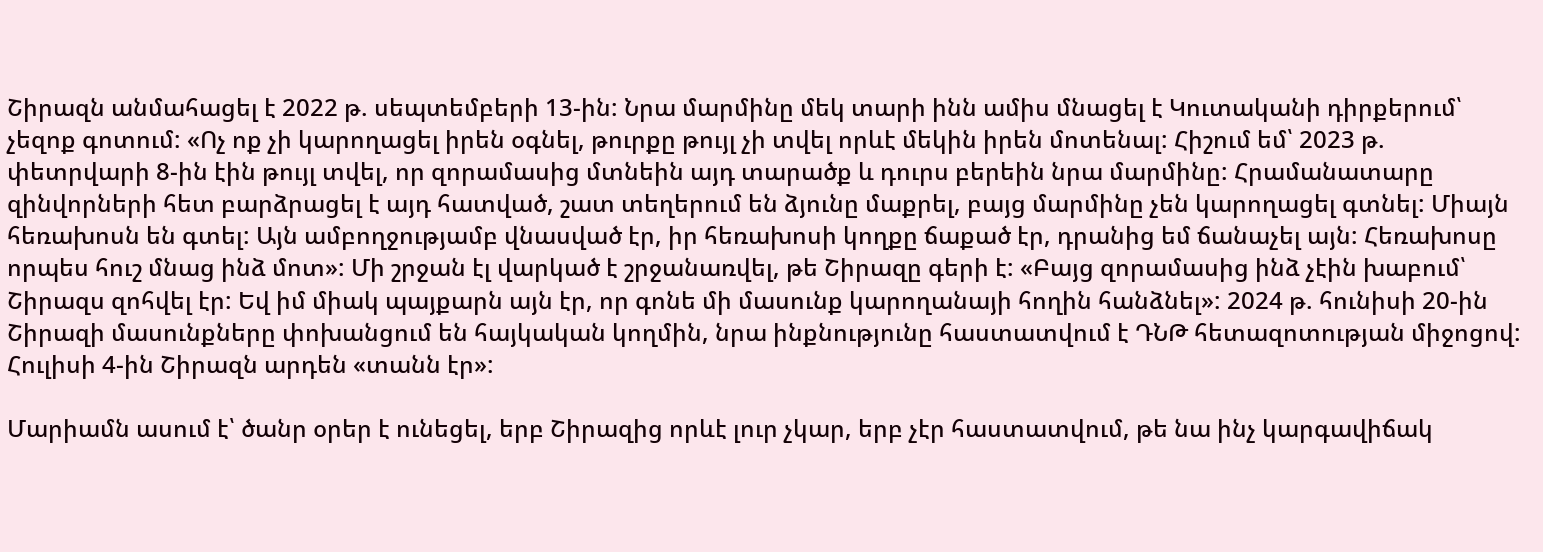Շիրազն անմահացել է 2022 թ. սեպտեմբերի 13-ին: Նրա մարմինը մեկ տարի ինն ամիս մնացել է Կուտականի դիրքերում՝ չեզոք գոտում: «Ոչ ոք չի կարողացել իրեն օգնել, թուրքը թույլ չի տվել որևէ մեկին իրեն մոտենալ: Հիշում եմ՝ 2023 թ. փետրվարի 8-ին էին թույլ տվել, որ զորամասից մտնեին այդ տարածք և դուրս բերեին նրա մարմինը: Հրամանատարը զինվորների հետ բարձրացել է այդ հատված, շատ տեղերում են ձյունը մաքրել, բայց մարմինը չեն կարողացել գտնել: Միայն հեռախոսն են գտել: Այն ամբողջությամբ վնասված էր, իր հեռախոսի կողքը ճաքած էր, դրանից եմ ճանաչել այն: Հեռախոսը որպես հուշ մնաց ինձ մոտ»: Մի շրջան էլ վարկած է շրջանառվել, թե Շիրազը գերի է: «Բայց զորամասից ինձ չէին խաբում՝ Շիրազս զոհվել էր: Եվ իմ միակ պայքարն այն էր, որ գոնե մի մասունք կարողանայի հողին հանձնել»: 2024 թ. հունիսի 20-ին Շիրազի մասունքները փոխանցում են հայկական կողմին, նրա ինքնությունը հաստատվում է ԴՆԹ հետազոտության միջոցով: Հուլիսի 4-ին Շիրազն արդեն «տանն էր»:

Մարիամն ասում է՝ ծանր օրեր է ունեցել, երբ Շիրազից որևէ լուր չկար, երբ չէր հաստատվում, թե նա ինչ կարգավիճակ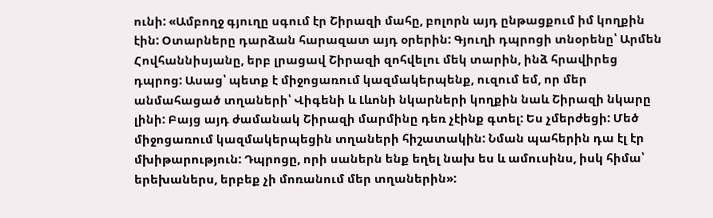ունի: «Ամբողջ գյուղը սգում էր Շիրազի մահը, բոլորն այդ ընթացքում իմ կողքին էին: Օտարները դարձան հարազատ այդ օրերին: Գյուղի դպրոցի տնօրենը՝ Արմեն Հովհաննիսյանը, երբ լրացավ Շիրազի զոհվելու մեկ տարին, ինձ հրավիրեց դպրոց: Ասաց՝ պետք է միջոցառում կազմակերպենք, ուզում եմ, որ մեր անմահացած տղաների՝ Վիգենի և Լևոնի նկարների կողքին նաև Շիրազի նկարը լինի: Բայց այդ ժամանակ Շիրազի մարմինը դեռ չէինք գտել: Ես չմերժեցի: Մեծ միջոցառում կազմակերպեցին տղաների հիշատակին: Նման պահերին դա էլ էր մխիթարություն: Դպրոցը, որի սաներն ենք եղել նախ ես և ամուսինս, իսկ հիմա՝ երեխաներս, երբեք չի մոռանում մեր տղաներին»: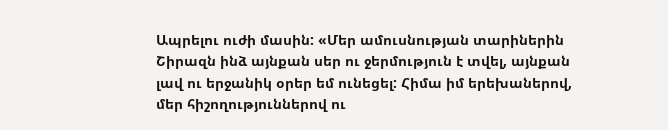Ապրելու ուժի մասին: «Մեր ամուսնության տարիներին Շիրազն ինձ այնքան սեր ու ջերմություն է տվել, այնքան լավ ու երջանիկ օրեր եմ ունեցել: Հիմա իմ երեխաներով, մեր հիշողություններով ու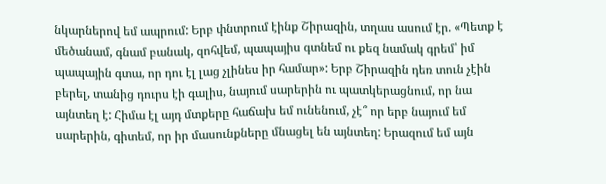նկարներով եմ ապրում: Երբ փնտրում էինք Շիրազին, տղաս ասում էր. «Պետք է մեծանամ, գնամ բանակ, զոհվեմ, պապայիս գտնեմ ու քեզ նամակ գրեմ՝ իմ պապային գտա, որ դու էլ լաց չլինես իր համար»: Երբ Շիրազին դեռ տուն չէին բերել, տանից դուրս էի գալիս, նայում սարերին ու պատկերացնում, որ նա այնտեղ է: Հիմա էլ այդ մտքերը հաճախ եմ ունենում, չէ՞ որ երբ նայում եմ սարերին, գիտեմ, որ իր մասունքները մնացել են այնտեղ: Երազում եմ այն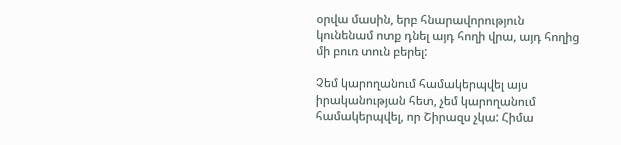օրվա մասին, երբ հնարավորություն կունենամ ոտք դնել այդ հողի վրա, այդ հողից մի բուռ տուն բերել:

Չեմ կարողանում համակերպվել այս իրականության հետ, չեմ կարողանում համակերպվել, որ Շիրազս չկա: Հիմա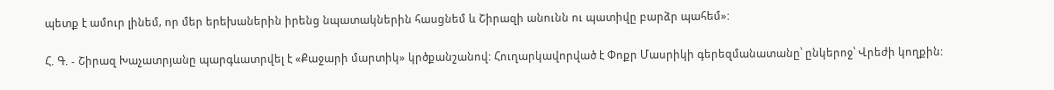պետք է ամուր լինեմ, որ մեր երեխաներին իրենց նպատակներին հասցնեմ և Շիրազի անունն ու պատիվը բարձր պահեմ»:

Հ. Գ. - Շիրազ Խաչատրյանը պարգևատրվել է «Քաջարի մարտիկ» կրծքանշանով: Հուղարկավորված է Փոքր Մասրիկի գերեզմանատանը՝ ընկերոջ՝ Վրեժի կողքին: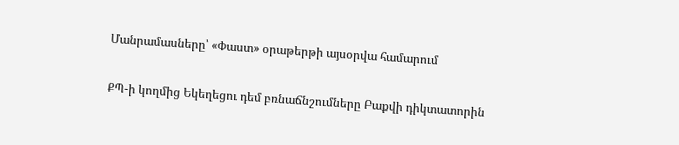Մանրամասները՝ «Փաստ» օրաթերթի այսօրվա համարում

ՔՊ-ի կողմից Եկեղեցու դեմ բռնաճնշումները Բաքվի դիկտատորին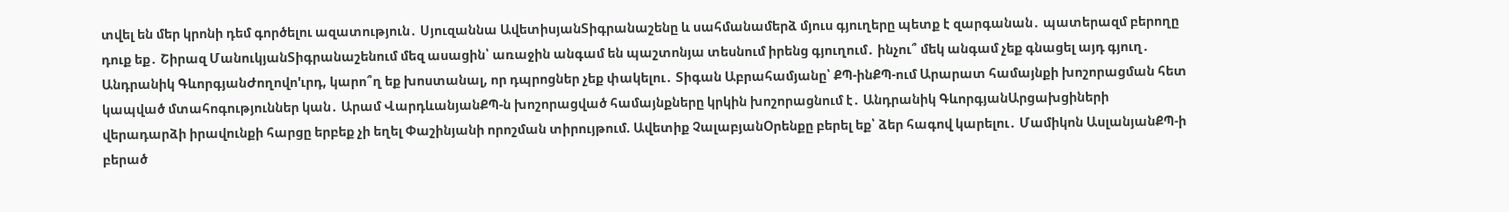տվել են մեր կրոնի դեմ գործելու ազատություն․ Սյուզաննա ԱվետիսյանՏիգրանաշենը և սահմանամերձ մյուս գյուղերը պետք է զարգանան․ պատերազմ բերողը դուք եք․ Շիրազ ՄանուկյանՏիգրանաշենում մեզ ասացին՝ առաջին անգամ են պաշտոնյա տեսնում իրենց գյուղում․ ինչու՞ մեկ անգամ չեք գնացել այդ գյուղ․ Անդրանիկ ԳևորգյանԺողովո'ւրդ, կարո՞ղ եք խոստանալ, որ դպրոցներ չեք փակելու․ Տիգան Աբրահամյանը՝ ՔՊ-ինՔՊ-ում Արարատ համայնքի խոշորացման հետ կապված մտահոգություններ կան․ Արամ ՎարդևանյանՔՊ-ն խոշորացված համայնքները կրկին խոշորացնում է․ Անդրանիկ ԳևորգյանԱրցախցիների վերադարձի իրավունքի հարցը երբեք չի եղել Փաշինյանի որոշման տիրույթում. Ավետիք ՉալաբյանՕրենքը բերել եք՝ ձեր հագով կարելու․ Մամիկոն ԱսլանյանՔՊ-ի բերած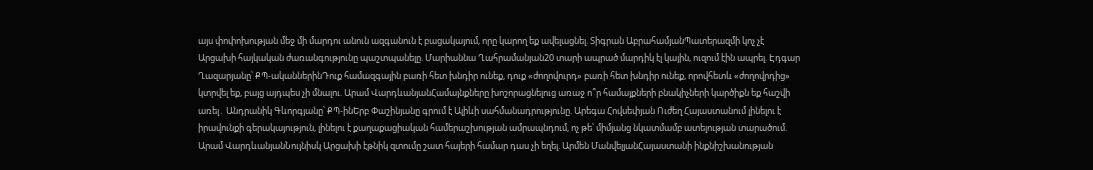այս փոփոխության մեջ մի մարդու անուն ազգանուն է բացակայում, որը կարող եք ավելացնել. Տիգրան ԱբրահամյանՊատերազմի կոչ չէ Արցախի հայկական ժառանգությունը պաշտպանելը. Մարիաննա Ղահրամանյան20 տարի ապրած մարդիկ էլ կային, ուզում էին ապրել. Էդգար Ղազարյանը՝ ՔՊ-ականներինԴուք համազգային բառի հետ խնդիր ունեք, դուք «ժողովուրդ» բառի հետ խնդիր ունեք, որովհետև «ժողովրդից» կտրվել եք, բայց այդպես չի մնալու. Արամ ՎարդևանյանՀամայնքները խոշորացնելուց առաջ ո՞ր համայքների բնակիչների կարծիքն եք հաշվի առել․ Անդրանիկ Գևորգյանը՝ ՔՊ-ինԵրբ Փաշինյանը գրում է Ալիևի սահմանադրությունը. Արեգա Հովսեփյան Ուժեղ Հայաստանում լինելու է իրավունքի գերակայություն, լինելու է քաղաքացիական համերաշխության ամրապնդում, ոչ թե՝ միմյանց նկատմամբ ատելության տարածում. Արամ ՎարդևանյանՆույնիսկ Արցախի էթնիկ զտումը շատ հայերի համար դաս չի եղել. Արմեն ՄանվելյանՀայաստանի ինքնիշխանության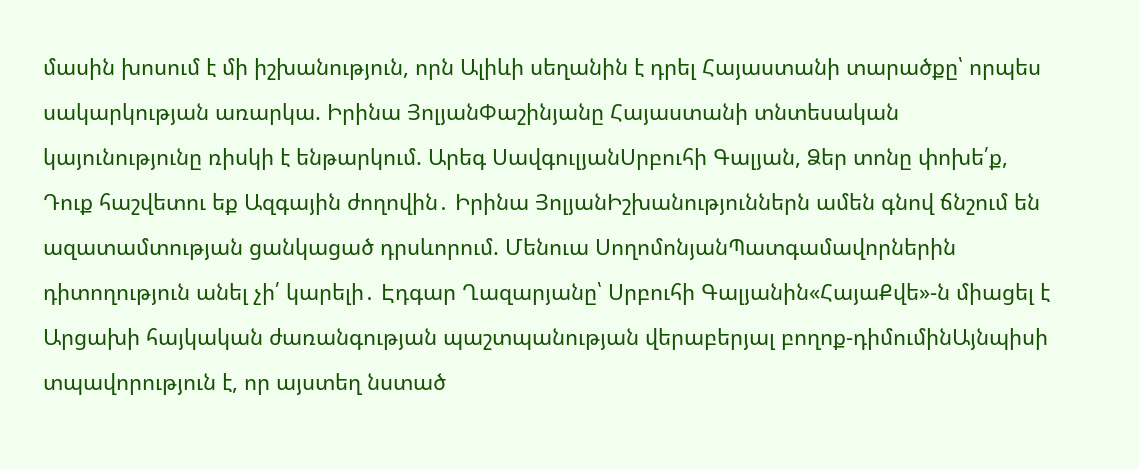մասին խոսում է մի իշխանություն, որն Ալիևի սեղանին է դրել Հայաստանի տարածքը՝ որպես սակարկության առարկա. Իրինա ՅոլյանՓաշինյանը Հայաստանի տնտեսական կայունությունը ռիսկի է ենթարկում. Արեգ ՍավգուլյանՍրբուհի Գալյան, Ձեր տոնը փոխե՛ք, Դուք հաշվետու եք Ազգային ժողովին․ Իրինա ՅոլյանԻշխանություններն ամեն գնով ճնշում են ազատամտության ցանկացած դրսևորում. Մենուա ՍողոմոնյանՊատգամավորներին դիտողություն անել չի՛ կարելի․ Էդգար Ղազարյանը՝ Սրբուհի Գալյանին«ՀայաՔվե»-ն միացել է Արցախի հայկական ժառանգության պաշտպանության վերաբերյալ բողոք-դիմումինԱյնպիսի տպավորություն է, որ այստեղ նստած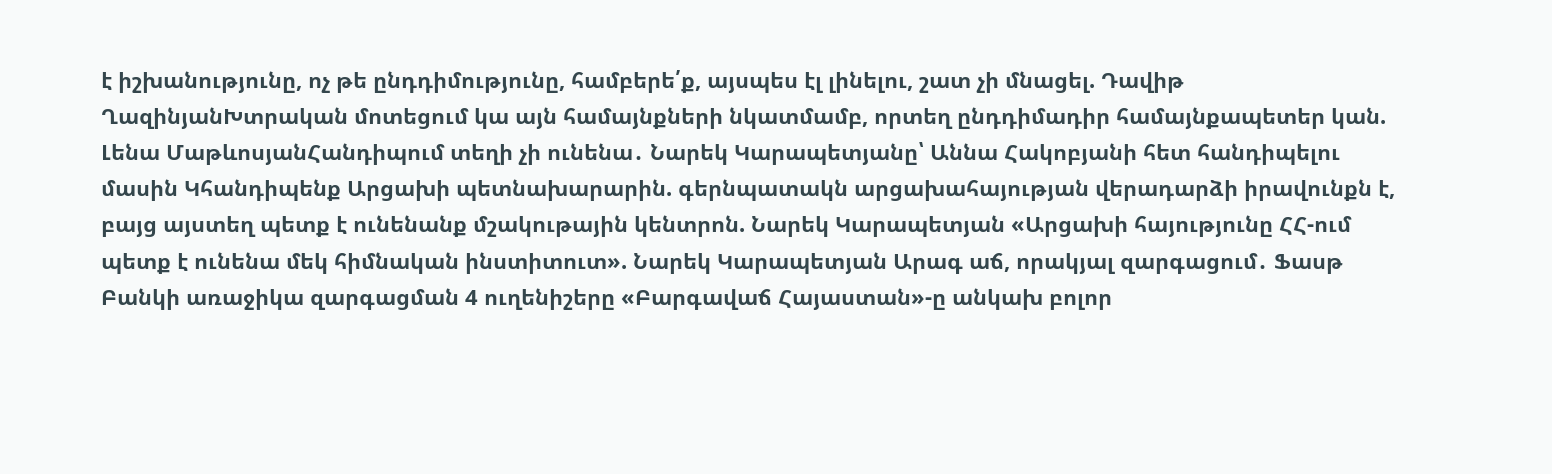է իշխանությունը, ոչ թե ընդդիմությունը, համբերե՛ք, այսպես էլ լինելու, շատ չի մնացել. Դավիթ ՂազինյանԽտրական մոտեցում կա այն համայնքների նկատմամբ, որտեղ ընդդիմադիր համայնքապետեր կան. Լենա ՄաթևոսյանՀանդիպում տեղի չի ունենա․ Նարեկ Կարապետյանը՝ Աննա Հակոբյանի հետ հանդիպելու մասին Կհանդիպենք Արցախի պետնախարարին. գերնպատակն արցախահայության վերադարձի իրավունքն է, բայց այստեղ պետք է ունենանք մշակութային կենտրոն. Նարեկ Կարապետյան «Արցախի հայությունը ՀՀ-ում պետք է ունենա մեկ հիմնական ինստիտուտ». Նարեկ Կարապետյան Արագ աճ, որակյալ զարգացում․ Ֆասթ Բանկի առաջիկա զարգացման 4 ուղենիշերը «Բարգավաճ Հայաստան»-ը անկախ բոլոր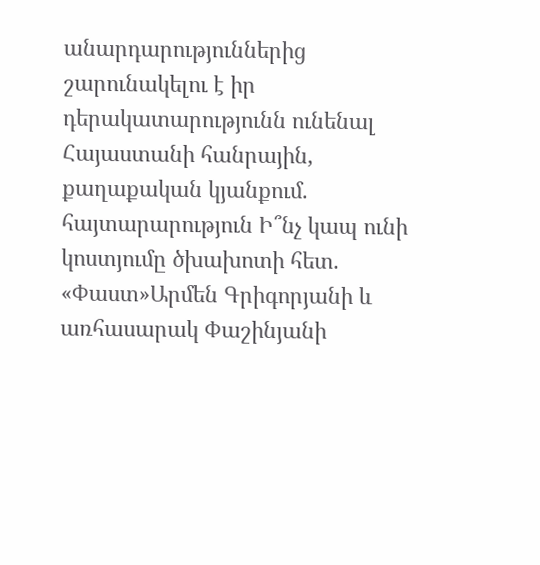անարդարություններից շարունակելու է իր դերակատարությունն ունենալ Հայաստանի հանրային, քաղաքական կյանքում. հայտարարություն Ի՞նչ կապ ունի կոստյումը ծխախոտի հետ. «Փաստ»Արմեն Գրիգորյանի և առհասարակ Փաշինյանի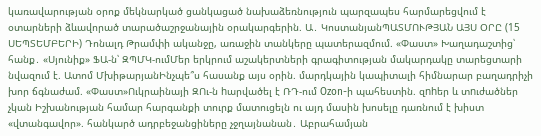կառավարության օրոք մեկնարկած ցանկացած նախաձեռնություն պարզապես հարմարեցվում է օտարների ձևավորած տարածաշրջանային օրակարգերին. Ա․ ԿոստանյանՊԱՏՄՈՒԹՅԱՆ ԱՅՍ ՕՐԸ (15 ՍԵՊՏԵՄԲԵՐԻ) Դոնալդ Թրամփի ականջը, առաջին տանկերը պատերազմում. «Փաստ» Խաղադաշտից՝ հանք․ «Սյունիք» ՖԱ-ն՝ ԶՊՄԿ-ումՄեր երկրում աշակերտների գրագիտության մակարդակը տարեցտարի նվազում է. Ատոմ ՄխիթարյանԻնչպե՞ս հասանք այս օրին. մարդկային կապիտալի հիմնարար բաղադրիչի խոր ճգնաժամ. «Փաստ»Ուկրաինայի ԶՈւ-ն hարվածել է ՌԴ-ում Ozon-ի պահեստին. զnhեր և տnւժածներ չկան Իշխանության համար հարգանքի տուրք մատուցելն ու այդ մասին խոսելը դառնում է խիստ «վտանգավոր». հանկարծ ադրբեջանցիները չջղայնանան․ Աբրահամյան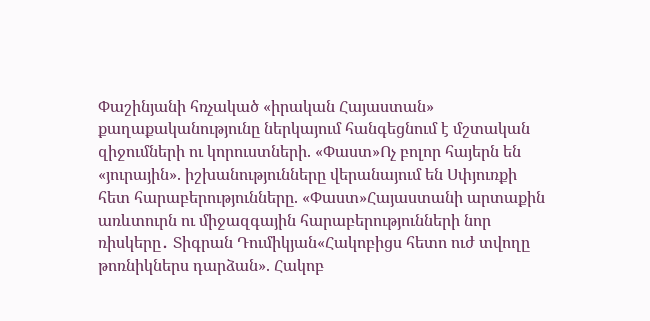Փաշինյանի հռչակած «իրական Հայաստան» քաղաքականությունը ներկայում հանգեցնում է մշտական զիջումների ու կորուստների. «Փաստ»Ոչ բոլոր հայերն են «յուրային». իշխանությունները վերանայում են Սփյուռքի հետ հարաբերությունները. «Փաստ»Հայաստանի արտաքին առևտուրն ու միջազգային հարաբերությունների նոր ռիսկերը․ Տիգրան Դումիկյան«Հակոբիցս հետո ուժ տվողը թոռնիկներս դարձան». Հակոբ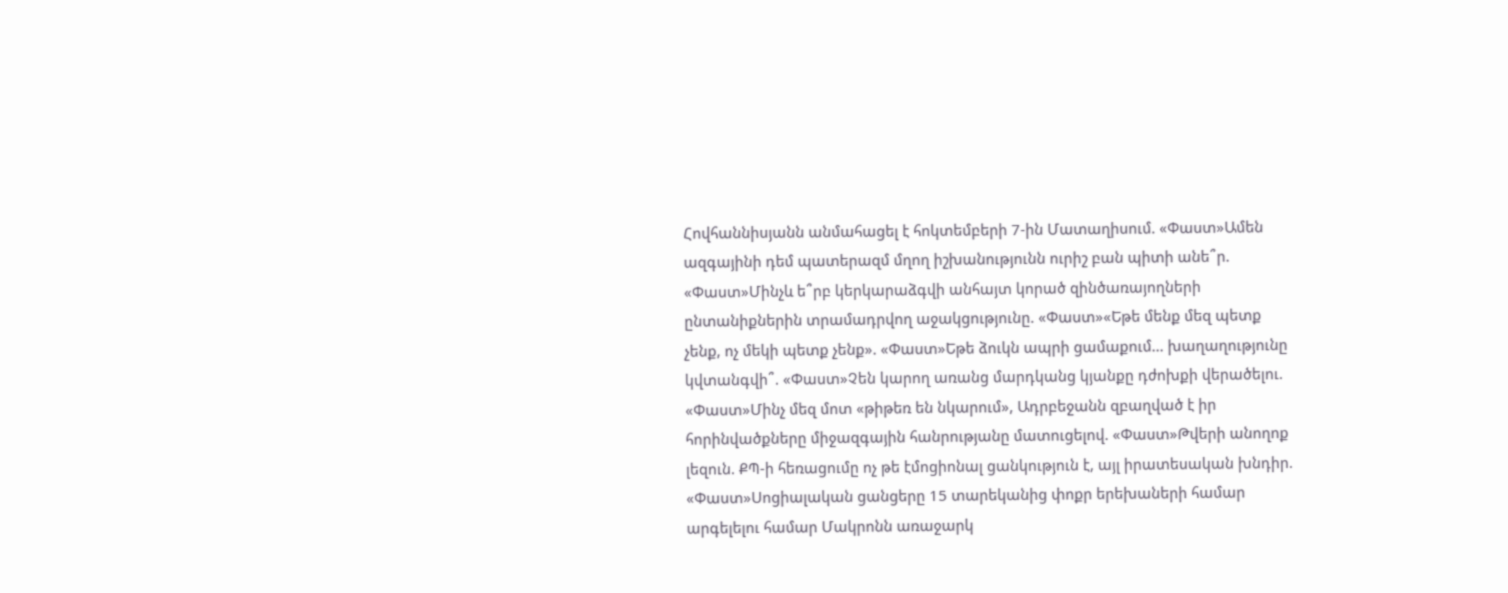Հովհաննիսյանն անմահացել է հոկտեմբերի 7-ին Մատաղիսում. «Փաստ»Ամեն ազգայինի դեմ պատերազմ մղող իշխանությունն ուրիշ բան պիտի անե՞ր. «Փաստ»Մինչև ե՞րբ կերկարաձգվի անհայտ կորած զինծառայողների ընտանիքներին տրամադրվող աջակցությունը. «Փաստ»«Եթե մենք մեզ պետք չենք, ոչ մեկի պետք չենք». «Փաստ»Եթե ձուկն ապրի ցամաքում... խաղաղությունը կվտանգվի՞. «Փաստ»Չեն կարող առանց մարդկանց կյանքը դժոխքի վերածելու. «Փաստ»Մինչ մեզ մոտ «թիթեռ են նկարում», Ադրբեջանն զբաղված է իր հորինվածքները միջազգային հանրությանը մատուցելով. «Փաստ»Թվերի անողոք լեզուն. ՔՊ-ի հեռացումը ոչ թե էմոցիոնալ ցանկություն է, այլ իրատեսական խնդիր. «Փաստ»Սոցիալական ցանցերը 15 տարեկանից փոքր երեխաների համար արգելելու համար Մակրոնն առաջարկ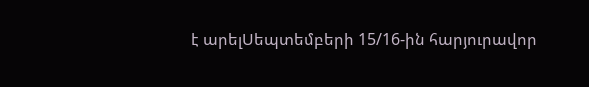է արելՍեպտեմբերի 15/16-ին հարյուրավոր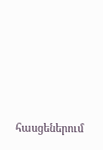հասցեներում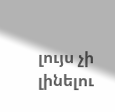լույս չի լինելու